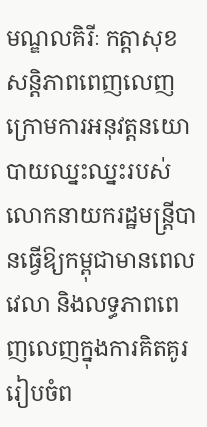មណ្ឌលគិរីៈ កត្តាសុខសន្តិភាពពេញលេញក្រោមការអនុវត្តនយោបាយឈ្នះឈ្នះរបស់លោកនាយករដ្ឋមន្ត្រីបានធ្វើឱ្យកម្ពុជាមានពេលវេលា និងលទ្ធភាពពេញលេញក្នុងការគិតគូររៀបចំព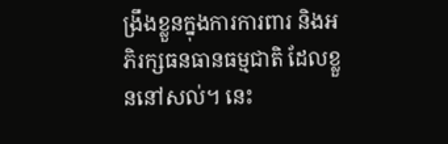ង្រឹងខ្លួនក្នុងការការពារ និងអភិរក្សធនធានធម្មជាតិ ដែលខ្លួននៅសល់។ នេះ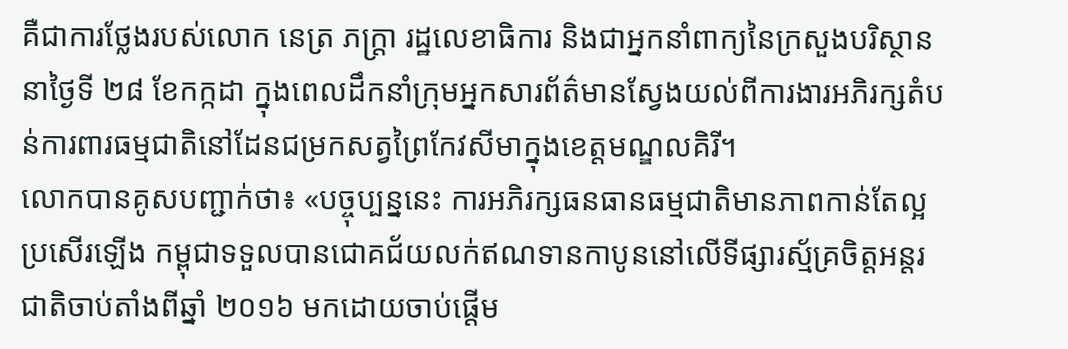គឺជាការថ្លែងរបស់លោក នេត្រ ភក្ត្រា រដ្ឋលេខាធិការ និងជាអ្នកនាំពាក្យនៃក្រសួងបរិស្ថាននាថ្ងៃទី ២៨ ខែកក្កដា ក្នុងពេលដឹកនាំក្រុមអ្នកសារព័ត៌មានស្វែងយល់ពីការងារអភិរក្សតំបន់ការពារធម្មជាតិនៅដែនជម្រកសត្វព្រៃកែវសីមាក្នុងខេត្តមណ្ឌលគិរី។
លោកបានគូសបញ្ជាក់ថា៖ «បច្ចុប្បន្ននេះ ការអភិរក្សធនធានធម្មជាតិមានភាពកាន់តែល្អប្រសើរឡើង កម្ពុជាទទួលបានជោគជ័យលក់ឥណទានកាបូននៅលើទីផ្សារស្ម័គ្រចិត្តអន្តរជាតិចាប់តាំងពីឆ្នាំ ២០១៦ មកដោយចាប់ផ្តើម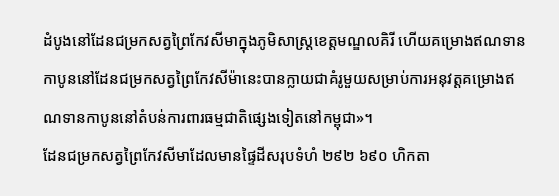ដំបូងនៅដែនជម្រកសត្វព្រៃកែវសីមាក្នុងភូមិសាស្ត្រខេត្តមណ្ឌលគិរី ហើយគម្រោងឥណទានកាបូននៅដែនជម្រកសត្វព្រៃកែវសីម៉ានេះបានក្លាយជាគំរូមួយសម្រាប់ការអនុវត្តគម្រោងឥណទានកាបូននៅតំបន់ការពារធម្មជាតិផ្សេងទៀតនៅកម្ពុជា»។
ដែនជម្រកសត្វព្រៃកែវសីមាដែលមានផ្ទៃដីសរុបទំហំ ២៩២ ៦៩០ ហិកតា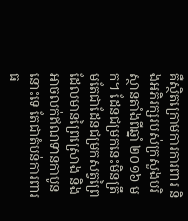គឺស្ថិតក្រោមការការពារ និងអភិរក្សរបស់ក្រសួងបរិស្ថានតាំងពីឆ្នាំ ២០១៦ មក។ ដែនជម្រកនេះមិនត្រឹមតែជាដែនជម្រកសត្វព្រៃដែលមានព្រៃស្រោង និងអាចលក់ឥណទានកាបូននោះទេ តែជាតំបន់ការពារធ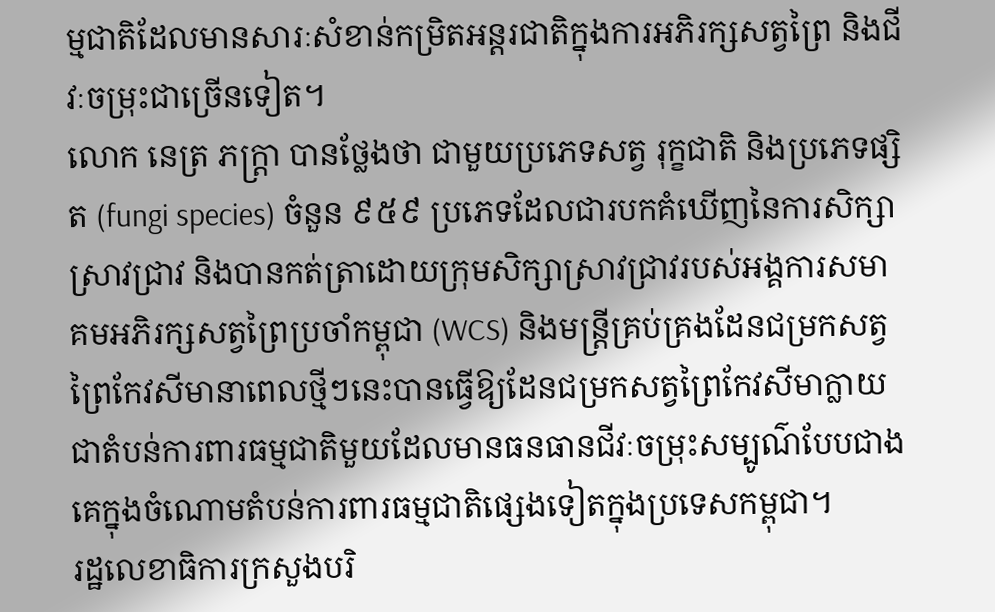ម្មជាតិដែលមានសារៈសំខាន់កម្រិតអន្តរជាតិក្នុងការអភិរក្សសត្វព្រៃ និងជីវៈចម្រុះជាច្រើនទៀត។
លោក នេត្រ ភក្ត្រា បានថ្លែងថា ជាមួយប្រភេទសត្វ រុក្ខជាតិ និងប្រភេទផ្សិត (fungi species) ចំនួន ៩៥៩ ប្រភេទដែលជារបកគំឃើញនៃការសិក្សាស្រាវជ្រាវ និងបានកត់ត្រាដោយក្រុមសិក្សាស្រាវជ្រាវរបស់អង្គការសមាគមអភិរក្សសត្វព្រៃប្រចាំកម្ពុជា (WCS) និងមន្ត្រីគ្រប់គ្រងដែនជម្រកសត្វព្រៃកែវសីមានាពេលថ្មីៗនេះបានធ្វើឱ្យដែនជម្រកសត្វព្រៃកែវសីមាក្លាយជាតំបន់ការពារធម្មជាតិមួយដែលមានធនធានជីវៈចម្រុះសម្បូណ៌បែបជាងគេក្នុងចំណោមតំបន់ការពារធម្មជាតិផ្សេងទៀតក្នុងប្រទេសកម្ពុជា។
រដ្ឋលេខាធិការក្រសួងបរិ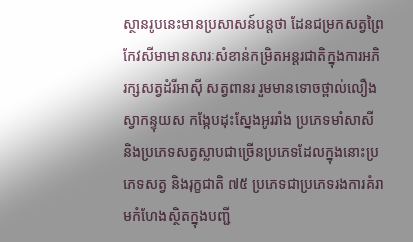ស្ថានរូបនេះមានប្រសាសន៍បន្តថា ដែនជម្រកសត្វព្រៃកែវសីមាមានសារៈសំខាន់កម្រិតអន្តរជាតិក្នុងការអភិរក្សសត្វដំរីអាស៊ី សត្វពានរ រួមមានទោចថ្ពាល់លឿង ស្វាកន្ទុយស កង្កែបដុះស្នែងអូររាំង ប្រភេទមាំសាសី និងប្រភេទសត្វស្លាបជាច្រើនប្រភេទដែលក្នុងនោះប្រភេទសត្វ និងរុក្ខជាតិ ៧៥ ប្រភេទជាប្រភេទរងការគំរាមកំហែងស្ថិតក្នុងបញ្ជី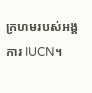ក្រហមរបស់អង្គការ IUCN។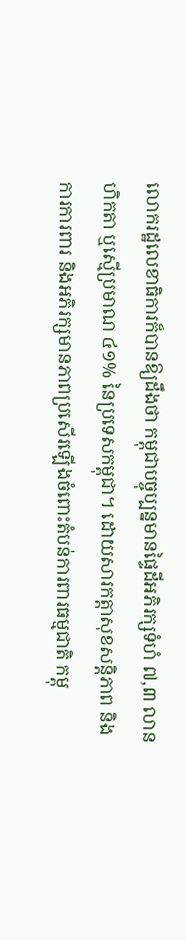លោករដ្ឋលេខាធិការក៏បានឱ្យដឹងថា កម្ពុជាបច្ចុប្បន្នមានផ្ទៃដីអភិរក្សទំហំ ៧,៣ លានហិកតា ឬស្មើប្រមាណ ៤១% នៃប្រទេសកម្ពុជា។ ដោយសារកត្តាសុខសន្តិភាព និងការការពារ និងអភិរក្សមានភាពប្រសើរឡើងចំពោះតំបន់ការពារធម្មជាតិ កម្ពុ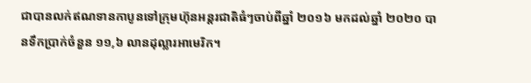ជាបានលក់ឥណទានកាបូនទៅក្រុមហ៊ុនអន្តរជាតិធំៗចាប់ពីឆ្នាំ ២០១៦ មកដល់ឆ្នាំ ២០២០ បានទឹកប្រាក់ចំនួន ១១,៦ លានដុល្លារអាមេរិក។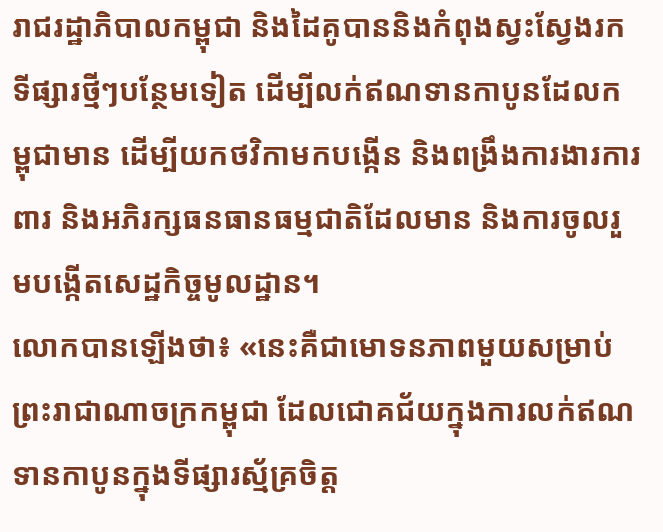រាជរដ្ឋាភិបាលកម្ពុជា និងដៃគូបាននិងកំពុងស្វះស្វែងរកទីផ្សារថ្មីៗបន្ថែមទៀត ដើម្បីលក់ឥណទានកាបូនដែលកម្ពុជាមាន ដើម្បីយកថវិកាមកបង្កើន និងពង្រឹងការងារការពារ និងអភិរក្សធនធានធម្មជាតិដែលមាន និងការចូលរួមបង្កើតសេដ្ឋកិច្ចមូលដ្ឋាន។
លោកបានឡើងថា៖ «នេះគឺជាមោទនភាពមួយសម្រាប់ព្រះរាជាណាចក្រកម្ពុជា ដែលជោគជ័យក្នុងការលក់ឥណទានកាបូនក្នុងទីផ្សារស្ម័គ្រចិត្ត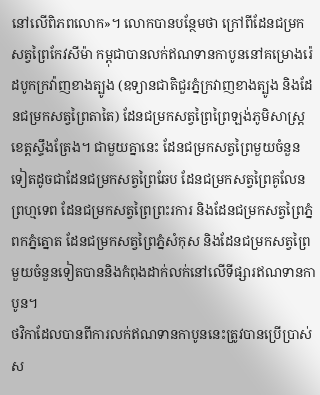នៅលើពិភពលោក»។ លោកបានបន្ថែមថា ក្រៅពីដែនជម្រកសត្វព្រៃកែវសីម៉ា កម្ពុជាបានលក់ឥណទានកាបូននៅគម្រោងរ៉េដបូកក្រវ៉ាញខាងត្បូង (ឧទ្យានជាតិជួរភ្នំក្រវាញខាងត្បូង និងដែនជម្រកសត្វព្រៃតាតៃ) ដែនជម្រកសត្វព្រៃព្រៃឡង់ភូមិសាស្ត្រខេត្តស្ទឹងត្រែង។ ជាមួយគ្នានេះ ដែនជម្រកសត្វព្រៃមួយចំនួនទៀតដូចជាដែនជម្រកសត្វព្រៃឆែប ដែនជម្រកសត្វព្រៃគូលែនព្រហ្មទេព ដែនជម្រកសត្វព្រៃព្រះរការ និងដែនជម្រកសត្វព្រៃភ្នំពកភ្នំត្នោត ដែនជម្រកសត្វព្រៃភ្នំសំកុស និងដែនជម្រកសត្វព្រៃមួយចំនួនទៀតបាននិងកំពុងដាក់លក់នៅលើទីផ្សារឥណទានកាបូន។
ថវិកាដែលបានពីការលក់ឥណទានកាបូននេះត្រូវបានប្រើប្រាស់ ស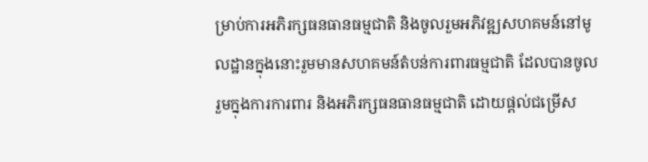ម្រាប់ការអភិរក្សធនធានធម្មជាតិ និងចូលរួមអភិវឌ្ឍសហគមន៍នៅមូលដ្ឋានក្នុងនោះរួមមានសហគមន៍តំបន់ការពារធម្មជាតិ ដែលបានចូលរួមក្នុងការការពារ និងអភិរក្សធនធានធម្មជាតិ ដោយផ្តល់ជម្រើស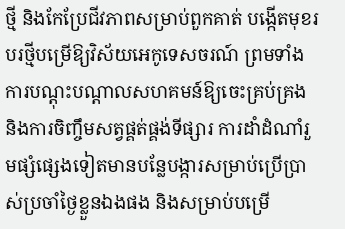ថ្មី និងកែប្រែជីវភាពសម្រាប់ពួកគាត់ បង្កើតមុខរបរថ្មីបម្រើឱ្យវិស័យអេកូទេសចរណ៍ ព្រមទាំងការបណ្តុះបណ្តាលសហគមន៍ឱ្យចេះគ្រប់គ្រង និងការចិញ្ចឹមសត្វផ្គត់ផ្គង់ទីផ្សារ ការដាំដំណាំរួមផ្សំផ្សេងទៀតមានបន្លែបង្ការសម្រាប់ប្រើប្រាស់ប្រចាំថ្ងៃខ្លួនឯងផង និងសម្រាប់បម្រើ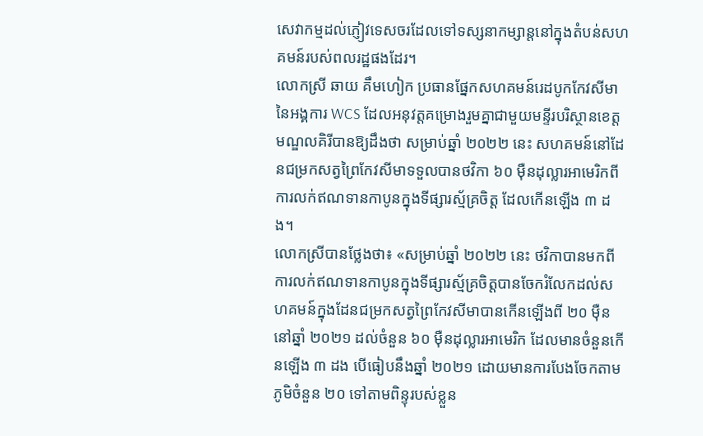សេវាកម្មដល់ភ្ញៀវទេសចរដែលទៅទស្សនាកម្សាន្តនៅក្នុងតំបន់សហគមន៍របស់ពលរដ្ឋផងដែរ។
លោកស្រី ឆាយ គឹមហៀក ប្រធានផ្នែកសហគមន៍រេដបូកកែវសីមានៃអង្គការ WCS ដែលអនុវត្តគម្រោងរួមគ្នាជាមួយមន្ទីរបរិស្ថានខេត្តមណ្ឌលគិរីបានឱ្យដឹងថា សម្រាប់ឆ្នាំ ២០២២ នេះ សហគមន៍នៅដែនជម្រកសត្វព្រៃកែវសីមាទទួលបានថវិកា ៦០ ម៉ឺនដុល្លារអាមេរិកពីការលក់ឥណទានកាបូនក្នុងទីផ្សារស្ម័គ្រចិត្ត ដែលកើនឡើង ៣ ដង។
លោកស្រីបានថ្លែងថា៖ «សម្រាប់ឆ្នាំ ២០២២ នេះ ថវិកាបានមកពីការលក់ឥណទានកាបូនក្នុងទីផ្សារស្ម័គ្រចិត្តបានចែករំលែកដល់សហគមន៍ក្នុងដែនជម្រកសត្វព្រៃកែវសីមាបានកើនឡើងពី ២០ ម៉ឺននៅឆ្នាំ ២០២១ ដល់ចំនួន ៦០ ម៉ឺនដុល្លារអាមេរិក ដែលមានចំនួនកើនឡើង ៣ ដង បើធៀបនឹងឆ្នាំ ២០២១ ដោយមានការបែងចែកតាមភូមិចំនួន ២០ ទៅតាមពិន្ទុរបស់ខ្លួន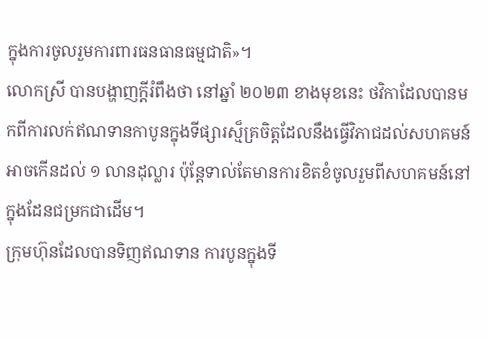ក្នុងការចូលរួមការពារធនធានធម្មជាតិ»។
លោកស្រី បានបង្ហាញក្តីរំពឹងថា នៅឆ្នាំ ២០២៣ ខាងមុខនេះ ថវិកាដែលបានមកពីការលក់ឥណទានកាបូនក្នុងទីផ្សារស្ម៏គ្រចិត្តដែលនឹងធ្វើវិភាជដល់សហគមន៍អាចកើនដល់ ១ លានដុល្លារ ប៉ុន្តែទាល់តែមានការខិតខំចូលរួមពីសហគមន៍នៅក្នុងដែនជម្រកជាដើម។
ក្រុមហ៊ុនដែលបានទិញឥណទាន ការបូនក្នុងទី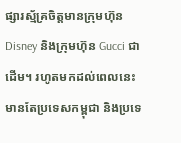ផ្សារស្ម័គ្រចិត្តមានក្រុមហ៊ុន Disney និងក្រុមហ៊ុន Gucci ជាដើម។ រហូតមកដល់ពេលនេះ មានតែប្រទេសកម្ពុជា និងប្រទេ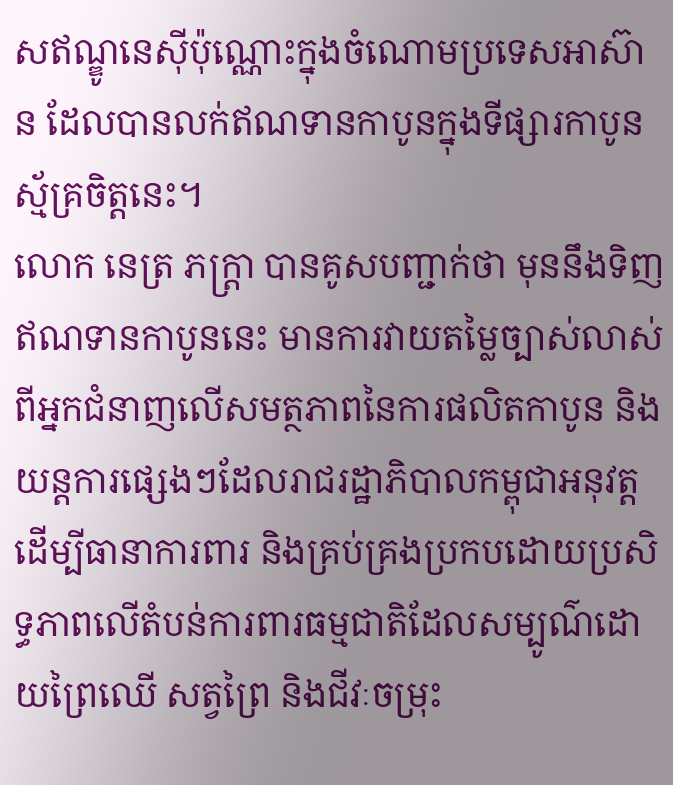សឥណ្ឌូនេស៊ីប៉ុណ្ណោះក្នុងចំណោមប្រទេសអាស៊ាន ដែលបានលក់ឥណទានកាបូនក្នុងទីផ្សារកាបូនស្ម័គ្រចិត្តនេះ។
លោក នេត្រ ភក្ត្រា បានគូសបញ្ជាក់ថា មុននឹងទិញឥណទានកាបូននេះ មានការវាយតម្លៃច្បាស់លាស់ពីអ្នកជំនាញលើសមត្ថភាពនៃការផលិតកាបូន និងយន្តការផ្សេងៗដែលរាជរដ្ឋាភិបាលកម្ពុជាអនុវត្ត ដើម្បីធានាការពារ និងគ្រប់គ្រងប្រកបដោយប្រសិទ្ធភាពលើតំបន់ការពារធម្មជាតិដែលសម្បូណ៌ដោយព្រៃឈើ សត្វព្រៃ និងជីវៈចម្រុះ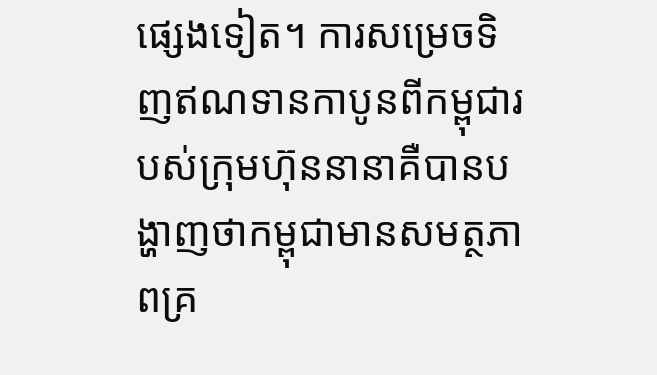ផ្សេងទៀត។ ការសម្រេចទិញឥណទានកាបូនពីកម្ពុជារបស់ក្រុមហ៊ុននានាគឺបានបង្ហាញថាកម្ពុជាមានសមត្ថភាពគ្រ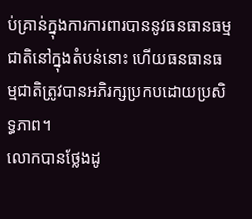ប់គ្រាន់ក្នុងការការពារបាននូវធនធានធម្មជាតិនៅក្នុងតំបន់នោះ ហើយធនធានធម្មជាតិត្រូវបានអភិរក្សប្រកបដោយប្រសិទ្ធភាព។
លោកបានថ្លែងដូ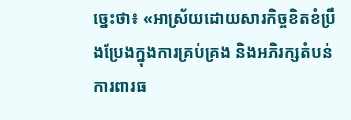ច្នេះថា៖ «អាស្រ័យដោយសារកិច្ចខិតខំប្រឹងប្រែងក្នុងការគ្រប់គ្រង និងអភិរក្សតំបន់ការពារធ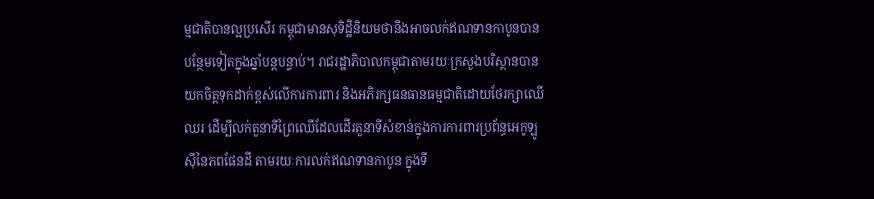ម្មជាតិបានល្អប្រសើរ កម្ពុជាមានសុទិដ្ឋិនិយមថានឹងអាចលក់ឥណទានកាបូនបានបន្ថែមទៀតក្នុងឆ្នាំបន្តបន្ទាប់។ រាជរដ្ឋាភិបាលកម្ពុជាតាមរយៈក្រសួងបរិស្ថានបានយកចិត្តទុកដាក់ខ្ពស់លើការការពារ និងអភិរក្សធនធានធម្មជាតិដោយថែរក្សាឈើឈរ ដើម្បីលក់តួនាទីព្រៃឈើដែលដើរតួនាទីសំខាន់ក្នុងការការពារប្រព័ន្ធអេកូឡូស៊ីនៃភពផែនដី តាមរយៈការលក់ឥណទានកាបូន ក្នុងទី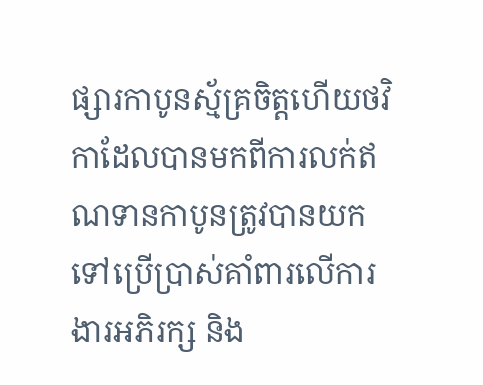ផ្សារកាបូនស្ម័គ្រចិត្តហើយថវិកាដែលបានមកពីការលក់ឥណទានកាបូនត្រូវបានយកទៅប្រើប្រាស់គាំពារលើការងារអភិរក្ស និង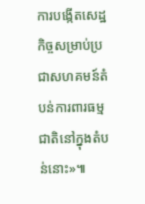ការបង្កើតសេដ្ឋកិច្ចសម្រាប់ប្រជាសហគមន៍តំបន់ការពារធម្មជាតិនៅក្នុងតំបន់នោះ»៕